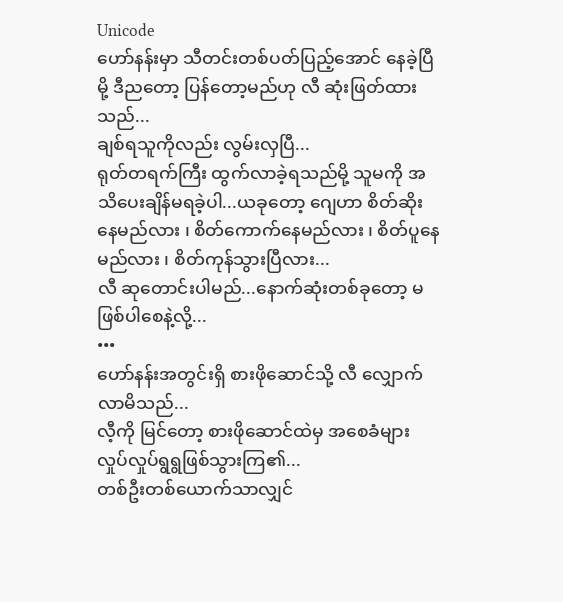Unicode
ဟော်နန်းမှာ သီတင်းတစ်ပတ်ပြည့်အောင် နေခဲ့ပြီမို့ ဒီညတော့ ပြန်တော့မည်ဟု လီ ဆုံးဖြတ်ထားသည်...
ချစ်ရသူကိုလည်း လွမ်းလှပြီ...
ရုတ်တရက်ကြီး ထွက်လာခဲ့ရသည်မို့ သူမကို အသိပေးချိန်မရခဲ့ပါ...ယခုတော့ ဂျေဟာ စိတ်ဆိုးနေမည်လား ၊ စိတ်ကောက်နေမည်လား ၊ စိတ်ပူနေမည်လား ၊ စိတ်ကုန်သွားပြီလား...
လီ ဆုတောင်းပါမည်...နောက်ဆုံးတစ်ခုတော့ မဖြစ်ပါစေနဲ့လို့...
•••
ဟော်နန်းအတွင်းရှိ စားဖိုဆောင်သို့ လီ လျှောက်လာမိသည်...
လီ့ကို မြင်တော့ စားဖိုဆောင်ထဲမှ အစေခံများ လှုပ်လှုပ်ရွရွဖြစ်သွားကြ၏...
တစ်ဦးတစ်ယောက်သာလျှင်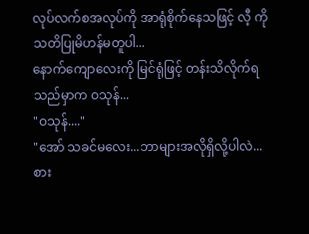လုပ်လက်စအလုပ်ကို အာရုံစိုက်နေသဖြင့် လီ့ ကိုသတိပြုမိဟန်မတူပါ...
နောက်ကျောလေးကို မြင်ရုံဖြင့် တန်းသိလိုက်ရသည်မှာက ဝသုန်...
"ဝသုန်...."
"အော် သခင်မလေး...ဘာများအလိုရှိလို့ပါလဲ...စား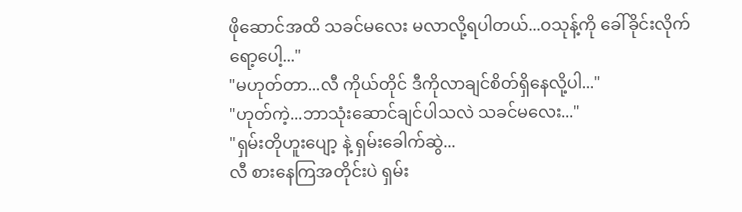ဖိုဆောင်အထိ သခင်မလေး မလာလို့ရပါတယ်...ဝသုန့်ကို ခေါ်ခိုင်းလိုက်ရော့ပေါ့..."
"မဟုတ်တာ...လီ ကိုယ်တိုင် ဒီကိုလာချင်စိတ်ရှိနေလို့ပါ..."
"ဟုတ်ကဲ့...ဘာသုံးဆောင်ချင်ပါသလဲ သခင်မလေး..."
"ရှမ်းတိုဟူးပျော့ နဲ့ ရှမ်းခေါက်ဆွဲ...
လီ စားနေကြအတိုင်းပဲ ရှမ်း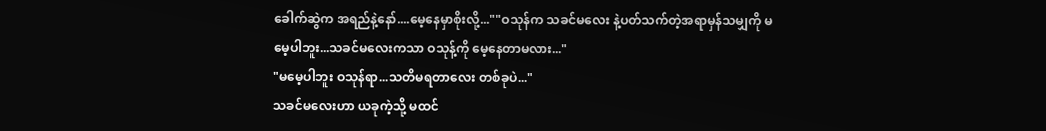ခေါက်ဆွဲက အရည်နဲ့နော်....မေ့နေမှာစိုးလို့...""ဝသုန်က သခင်မလေး နဲ့ပတ်သက်တဲ့အရာမှန်သမျှကို မမေ့ပါဘူး...သခင်မလေးကသာ ဝသုန့်ကို မေ့နေတာမလား..."
"မမေ့ပါဘူး ဝသုန်ရာ...သတိမရတာလေး တစ်ခုပဲ..."
သခင်မလေးဟာ ယခုကဲ့သို့ မထင်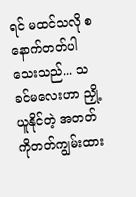ရင် မထင်သလို စနောက်တတ်ပါသေးသည်... သခင်မလေးဟာ ညှို့ယူနိုင်တဲ့ အတတ်ကိုတတ်ကျွမ်းထား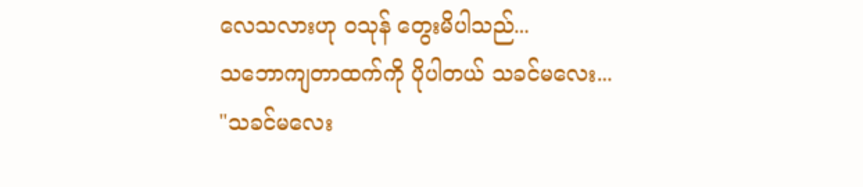လေသလားဟု ဝသုန် တွေးမိပါသည်...
သဘောကျတာထက်ကို ပိုပါတယ် သခင်မလေး...
"သခင်မလေး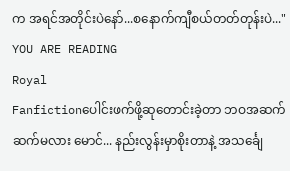က အရင်အတိုင်းပဲနော်...စနောက်ကျီစယ်တတ်တုန်းပဲ..."
YOU ARE READING
Royal
Fanfictionပေါင်းဖက်ဖို့ဆုတောင်းခဲ့တာ ဘဝအဆက်ဆက်မလား မောင်... နည်းလွန်းမှာစိုးတာနဲ့ အသင်္ချေ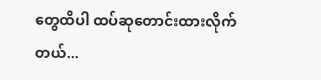တွေထိပါ ထပ်ဆုတောင်းထားလိုက်တယ်...